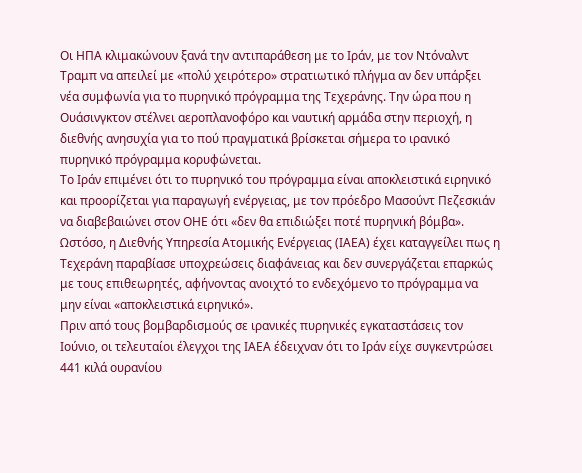Οι ΗΠΑ κλιμακώνουν ξανά την αντιπαράθεση με το Ιράν, με τον Ντόναλντ Τραμπ να απειλεί με «πολύ χειρότερο» στρατιωτικό πλήγμα αν δεν υπάρξει νέα συμφωνία για το πυρηνικό πρόγραμμα της Τεχεράνης. Την ώρα που η Ουάσινγκτον στέλνει αεροπλανοφόρο και ναυτική αρμάδα στην περιοχή, η διεθνής ανησυχία για το πού πραγματικά βρίσκεται σήμερα το ιρανικό πυρηνικό πρόγραμμα κορυφώνεται.
Το Ιράν επιμένει ότι το πυρηνικό του πρόγραμμα είναι αποκλειστικά ειρηνικό και προορίζεται για παραγωγή ενέργειας, με τον πρόεδρο Μασούντ Πεζεσκιάν να διαβεβαιώνει στον ΟΗΕ ότι «δεν θα επιδιώξει ποτέ πυρηνική βόμβα». Ωστόσο, η Διεθνής Υπηρεσία Ατομικής Ενέργειας (ΙΑΕΑ) έχει καταγγείλει πως η Τεχεράνη παραβίασε υποχρεώσεις διαφάνειας και δεν συνεργάζεται επαρκώς με τους επιθεωρητές, αφήνοντας ανοιχτό το ενδεχόμενο το πρόγραμμα να μην είναι «αποκλειστικά ειρηνικό».
Πριν από τους βομβαρδισμούς σε ιρανικές πυρηνικές εγκαταστάσεις τον Ιούνιο, οι τελευταίοι έλεγχοι της ΙΑΕΑ έδειχναν ότι το Ιράν είχε συγκεντρώσει 441 κιλά ουρανίου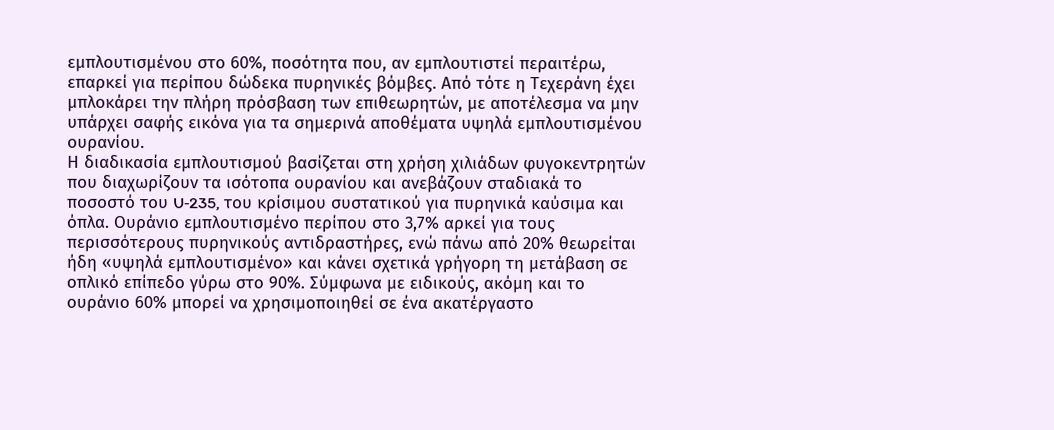εμπλουτισμένου στο 60%, ποσότητα που, αν εμπλουτιστεί περαιτέρω, επαρκεί για περίπου δώδεκα πυρηνικές βόμβες. Από τότε η Τεχεράνη έχει μπλοκάρει την πλήρη πρόσβαση των επιθεωρητών, με αποτέλεσμα να μην υπάρχει σαφής εικόνα για τα σημερινά αποθέματα υψηλά εμπλουτισμένου ουρανίου.
Η διαδικασία εμπλουτισμού βασίζεται στη χρήση χιλιάδων φυγοκεντρητών που διαχωρίζουν τα ισότοπα ουρανίου και ανεβάζουν σταδιακά το ποσοστό του U‑235, του κρίσιμου συστατικού για πυρηνικά καύσιμα και όπλα. Ουράνιο εμπλουτισμένο περίπου στο 3,7% αρκεί για τους περισσότερους πυρηνικούς αντιδραστήρες, ενώ πάνω από 20% θεωρείται ήδη «υψηλά εμπλουτισμένο» και κάνει σχετικά γρήγορη τη μετάβαση σε οπλικό επίπεδο γύρω στο 90%. Σύμφωνα με ειδικούς, ακόμη και το ουράνιο 60% μπορεί να χρησιμοποιηθεί σε ένα ακατέργαστο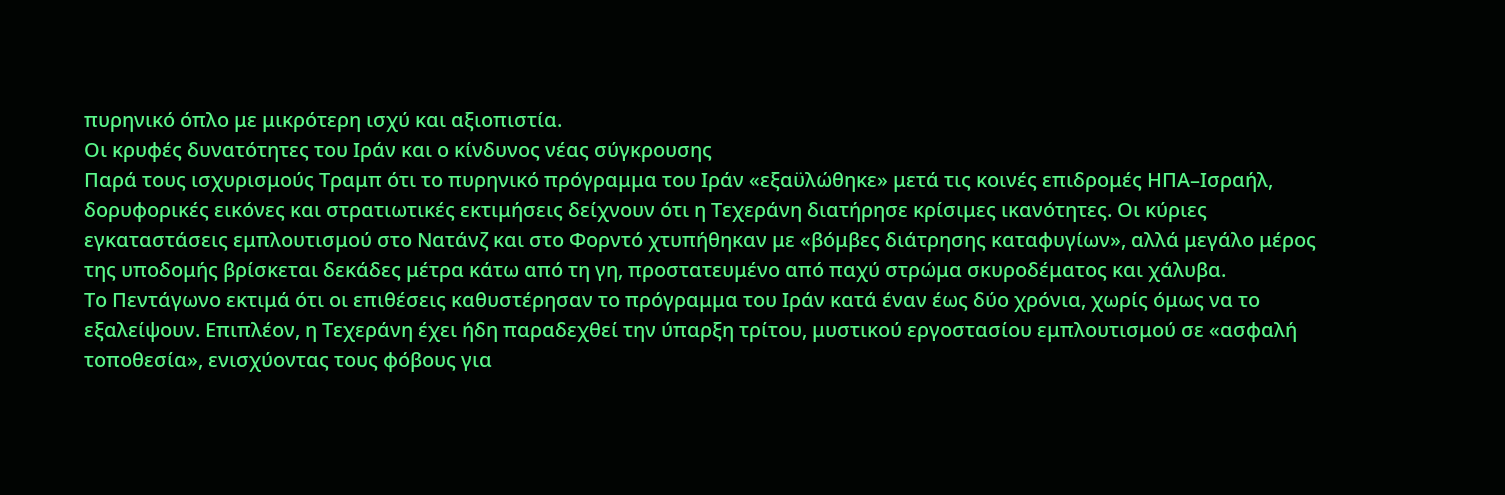πυρηνικό όπλο με μικρότερη ισχύ και αξιοπιστία.
Οι κρυφές δυνατότητες του Ιράν και ο κίνδυνος νέας σύγκρουσης
Παρά τους ισχυρισμούς Τραμπ ότι το πυρηνικό πρόγραμμα του Ιράν «εξαϋλώθηκε» μετά τις κοινές επιδρομές ΗΠΑ–Ισραήλ, δορυφορικές εικόνες και στρατιωτικές εκτιμήσεις δείχνουν ότι η Τεχεράνη διατήρησε κρίσιμες ικανότητες. Οι κύριες εγκαταστάσεις εμπλουτισμού στο Νατάνζ και στο Φορντό χτυπήθηκαν με «βόμβες διάτρησης καταφυγίων», αλλά μεγάλο μέρος της υποδομής βρίσκεται δεκάδες μέτρα κάτω από τη γη, προστατευμένο από παχύ στρώμα σκυροδέματος και χάλυβα.
Το Πεντάγωνο εκτιμά ότι οι επιθέσεις καθυστέρησαν το πρόγραμμα του Ιράν κατά έναν έως δύο χρόνια, χωρίς όμως να το εξαλείψουν. Επιπλέον, η Τεχεράνη έχει ήδη παραδεχθεί την ύπαρξη τρίτου, μυστικού εργοστασίου εμπλουτισμού σε «ασφαλή τοποθεσία», ενισχύοντας τους φόβους για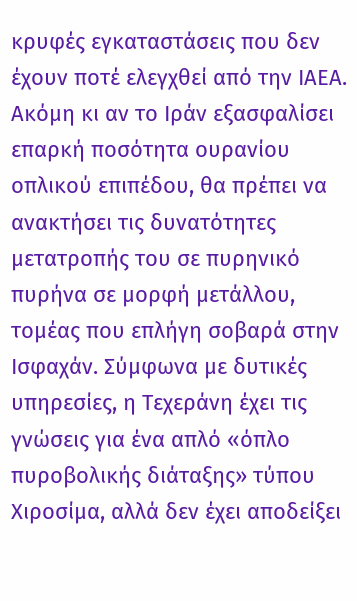κρυφές εγκαταστάσεις που δεν έχουν ποτέ ελεγχθεί από την ΙΑΕΑ.
Ακόμη κι αν το Ιράν εξασφαλίσει επαρκή ποσότητα ουρανίου οπλικού επιπέδου, θα πρέπει να ανακτήσει τις δυνατότητες μετατροπής του σε πυρηνικό πυρήνα σε μορφή μετάλλου, τομέας που επλήγη σοβαρά στην Ισφαχάν. Σύμφωνα με δυτικές υπηρεσίες, η Τεχεράνη έχει τις γνώσεις για ένα απλό «όπλο πυροβολικής διάταξης» τύπου Χιροσίμα, αλλά δεν έχει αποδείξει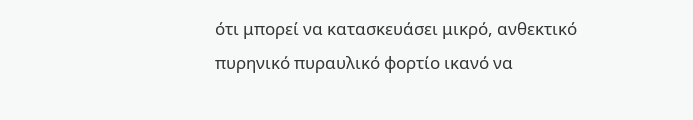ότι μπορεί να κατασκευάσει μικρό, ανθεκτικό πυρηνικό πυραυλικό φορτίο ικανό να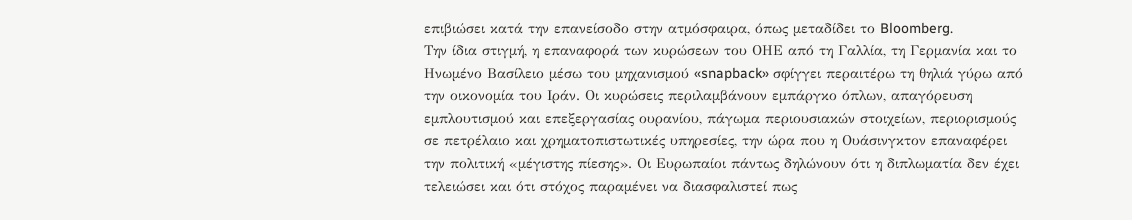επιβιώσει κατά την επανείσοδο στην ατμόσφαιρα, όπως μεταδίδει το Bloomberg.
Την ίδια στιγμή, η επαναφορά των κυρώσεων του ΟΗΕ από τη Γαλλία, τη Γερμανία και το Ηνωμένο Βασίλειο μέσω του μηχανισμού «snapback» σφίγγει περαιτέρω τη θηλιά γύρω από την οικονομία του Ιράν. Οι κυρώσεις περιλαμβάνουν εμπάργκο όπλων, απαγόρευση εμπλουτισμού και επεξεργασίας ουρανίου, πάγωμα περιουσιακών στοιχείων, περιορισμούς σε πετρέλαιο και χρηματοπιστωτικές υπηρεσίες, την ώρα που η Ουάσινγκτον επαναφέρει την πολιτική «μέγιστης πίεσης». Οι Ευρωπαίοι πάντως δηλώνουν ότι η διπλωματία δεν έχει τελειώσει και ότι στόχος παραμένει να διασφαλιστεί πως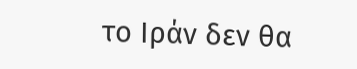το Ιράν δεν θα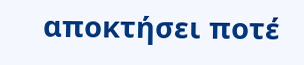αποκτήσει ποτέ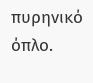πυρηνικό όπλο.